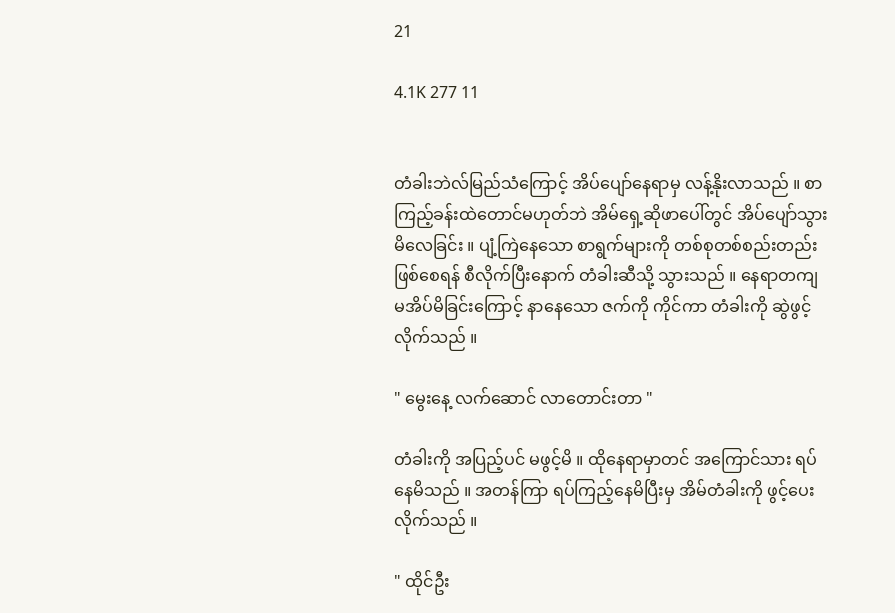21

4.1K 277 11


တံခါးဘဲလ်မြည်သံကြောင့် အိပ်ပျော်နေရာမှ လန့်နိုးလာသည် ။ စာကြည့်ခန်းထဲတောင်မဟုတ်ဘဲ အိမ်ရှေ့ဆိုဖာပေါ်တွင် အိပ်ပျော်သွားမိလေခြင်း ။ ပျံ့ကြဲနေသော စာရွက်များကို တစ်စုတစ်စည်းတည်းဖြစ်စေရန် စီလိုက်ပြီးနောက် တံခါးဆီသို့ သွားသည် ။ နေရာတကျ မအိပ်မိခြင်းကြောင့် နာနေသော ဇက်ကို ကိုင်ကာ တံခါးကို ဆွဲဖွင့်လိုက်သည် ။

" မွေးနေ့ လက်ဆောင် လာတောင်းတာ "

တံခါးကို အပြည့်ပင် မဖွင့်မိ ။ ထိုနေရာမှာတင် အကြောင်သား ရပ်နေမိသည် ။ အတန်ကြာ ရပ်ကြည့်နေမိပြီးမှ အိမ်တံခါးကို ဖွင့်ပေးလိုက်သည် ။

" ထိုင်ဦး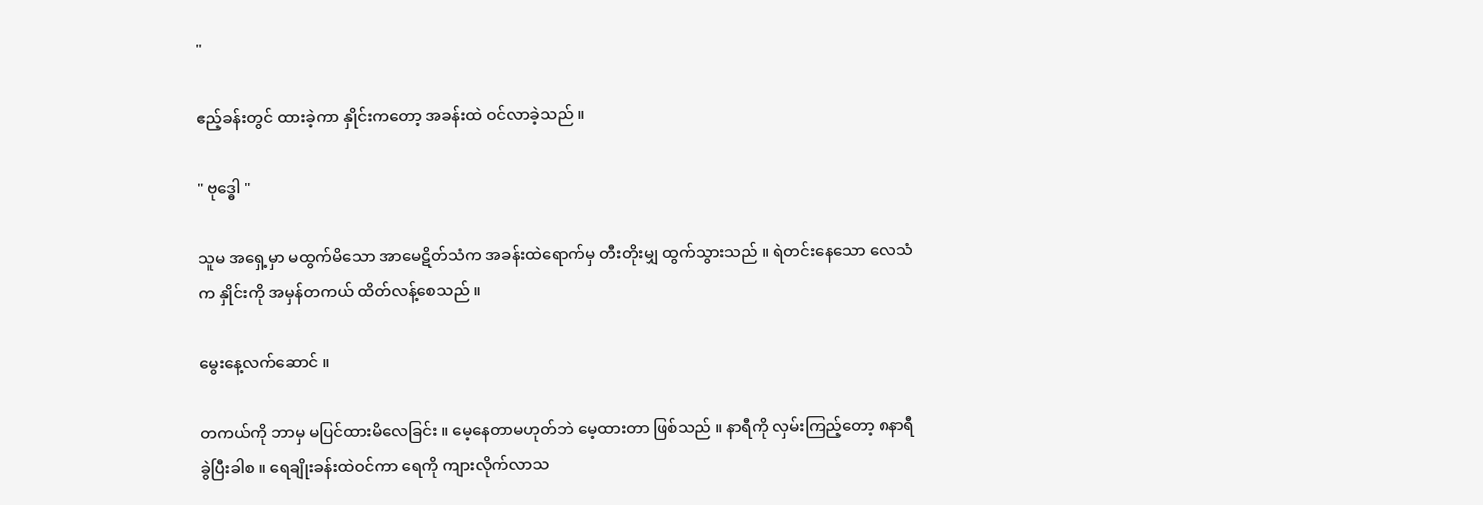"

ဧည့်ခန်းတွင် ထားခဲ့ကာ နှိုင်းကတော့ အခန်းထဲ ဝင်လာခဲ့သည် ။

" ဗုဒ္ဓေါ "

သူမ အရှေ့မှာ မထွက်မိသော အာမေဋိတ်သံက အခန်းထဲရောက်မှ တီးတိုးမျှ ထွက်သွားသည် ။ ရဲတင်းနေသော လေသံက နှိုင်းကို အမှန်တကယ် ထိတ်လန့်စေသည် ။

မွေးနေ့လက်ဆောင် ။

တကယ်ကို ဘာမှ မပြင်ထားမိလေခြင်း ။ မေ့နေတာမဟုတ်ဘဲ မေ့ထားတာ ဖြစ်သည် ။ နာရီကို လှမ်းကြည့်တော့ ၈နာရီ ခွဲပြီးခါစ ။ ရေချိုးခန်းထဲဝင်ကာ ရေကို ကျားလိုက်လာသ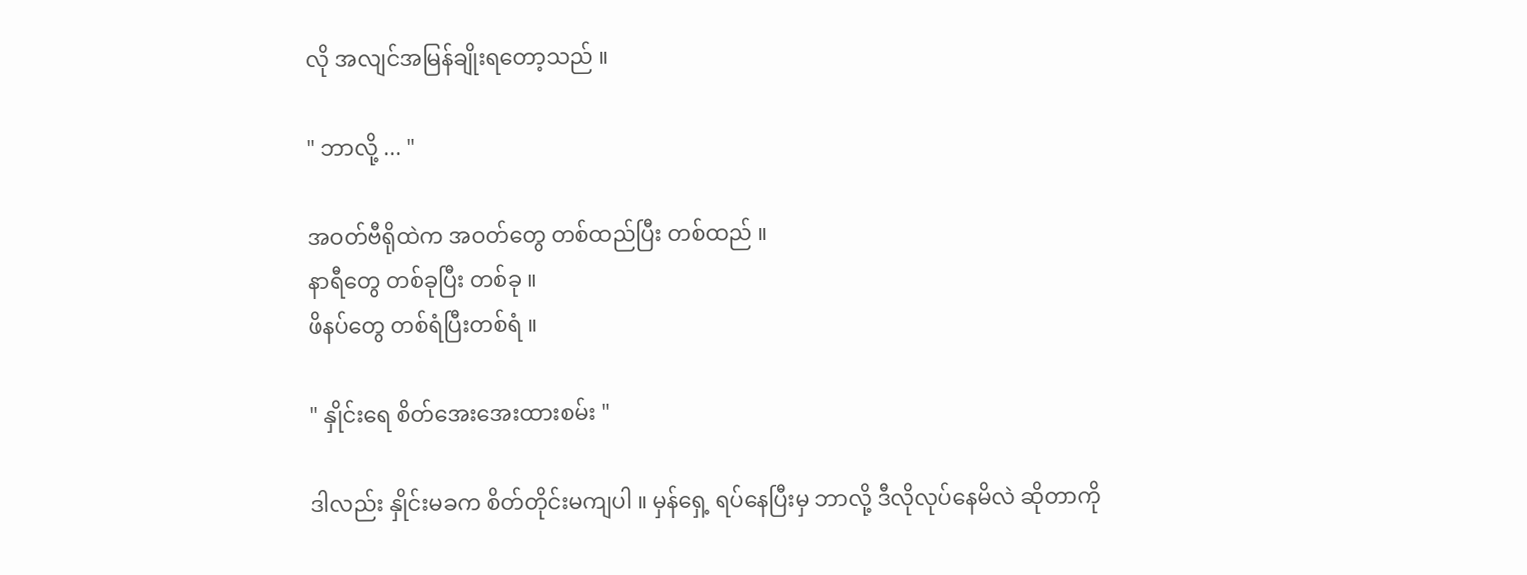လို အလျင်အမြန်ချိုးရတော့သည် ။

" ဘာလို့ ... "

အဝတ်ဗီရိုထဲက အဝတ်တွေ တစ်ထည်ပြီး တစ်ထည် ။
နာရီတွေ တစ်ခုပြီး တစ်ခု ။
ဖိနပ်တွေ တစ်ရံပြီးတစ်ရံ ။

" နှိုင်းရေ စိတ်အေးအေးထားစမ်း "

ဒါလည်း နှိုင်းမခက စိတ်တိုင်းမကျပါ ။ မှန်ရှေ့ ရပ်နေပြီးမှ ဘာလို့ ဒီလိုလုပ်နေမိလဲ ဆိုတာကို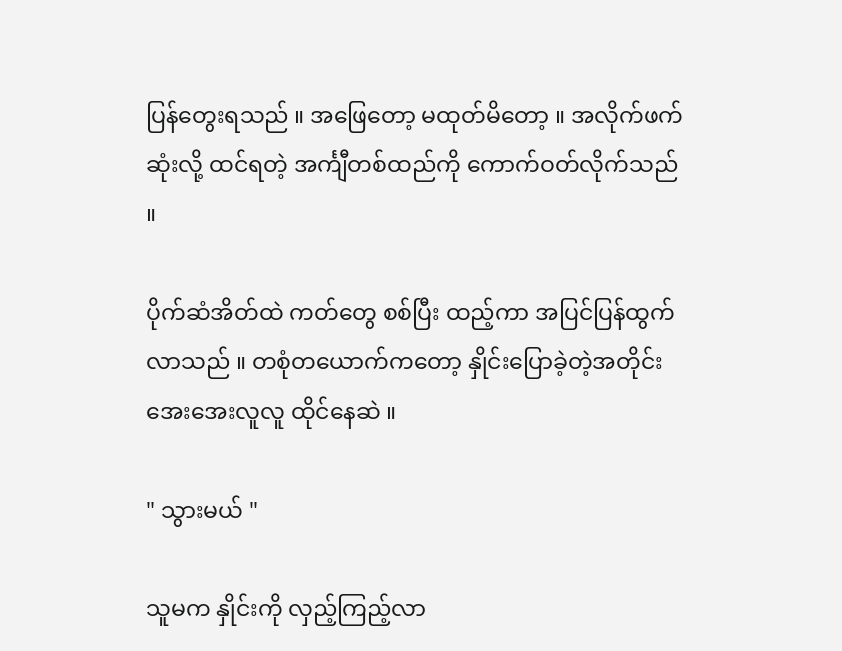ပြန်တွေးရသည် ။ အဖြေတော့ မထုတ်မိတော့ ။ အလိုက်ဖက်ဆုံးလို့ ထင်ရတဲ့ အင်္ကျီတစ်ထည်ကို ကောက်ဝတ်လိုက်သည် ။

ပိုက်ဆံအိတ်ထဲ ကတ်တွေ စစ်ပြီး ထည့်ကာ အပြင်ပြန်ထွက်လာသည် ။ တစုံ‌တယောက်ကတော့ နှိုင်းပြောခဲ့တဲ့အတိုင်း အေးအေးလူလူ ထိုင်နေဆဲ ။

" သွားမယ် "

သူမက နှိုင်းကို လှည့်ကြည့်လာ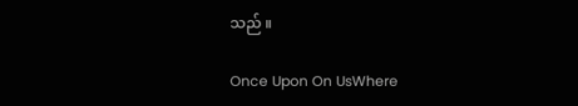သည် ။

Once Upon On UsWhere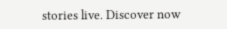stories live. Discover now